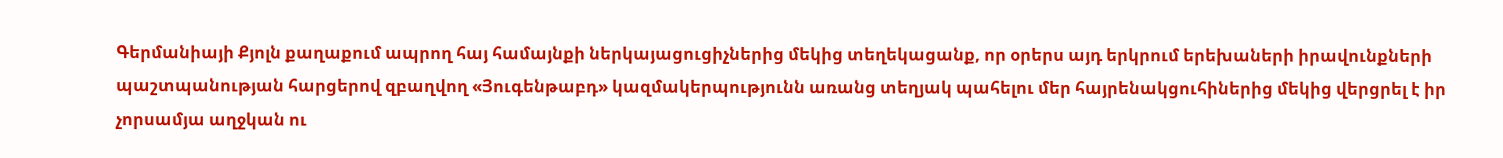Գերմանիայի Քյոլն քաղաքում ապրող հայ համայնքի ներկայացուցիչներից մեկից տեղեկացանք, որ օրերս այդ երկրում երեխաների իրավունքների պաշտպանության հարցերով զբաղվող «Յուգենթաբդ» կազմակերպությունն առանց տեղյակ պահելու մեր հայրենակցուհիներից մեկից վերցրել է իր չորսամյա աղջկան ու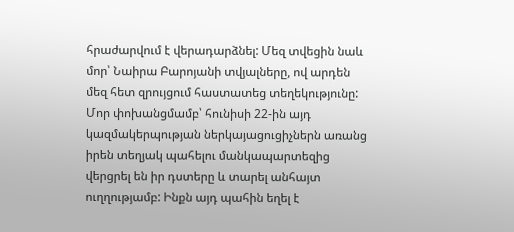հրաժարվում է վերադարձնել: Մեզ տվեցին նաև մոր՝ Նաիրա Բարոյանի տվյալները, ով արդեն մեզ հետ զրույցում հաստատեց տեղեկությունը: Մոր փոխանցմամբ՝ հունիսի 22-ին այդ կազմակերպության ներկայացուցիչներն առանց իրեն տեղյակ պահելու մանկապարտեզից վերցրել են իր դստերը և տարել անհայտ ուղղությամբ: Ինքն այդ պահին եղել է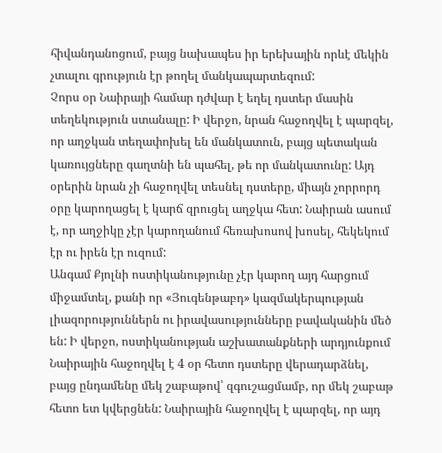հիվանդանոցում, բայց նախապես իր երեխային որևէ մեկին չտալու գրություն էր թողել մանկապարտեզում:
Չորս օր Նաիրայի համար դժվար է եղել դստեր մասին տեղեկություն ստանալը: Ի վերջո, նրան հաջողվել է պարզել, որ աղջկան տեղափոխել են մանկատուն, բայց պետական կառույցները գաղտնի են պահել, թե որ մանկատունը: Այդ օրերին նրան չի հաջողվել տեսնել դստերը, միայն չորրորդ օրը կարողացել է կարճ զրուցել աղջկա հետ: Նաիրան ասում է, որ աղջիկը չէր կարողանում հեռախոսով խոսել, հեկեկում էր ու իրեն էր ուզում:
Անգամ Քյոլնի ոստիկանությունը չէր կարող այդ հարցում միջամտել, քանի որ «Յուգենթաբդ» կազմակերպության լիազորություններն ու իրավասությունները բավականին մեծ են: Ի վերջո, ոստիկանության աշխատանքների արդյունքում Նաիրային հաջողվել է 4 օր հետո դստերը վերադարձնել, բայց ընդամենը մեկ շաբաթով՝ զգուշացմամբ, որ մեկ շաբաթ հետո ետ կվերցնեն: Նաիրային հաջողվել է պարզել, որ այդ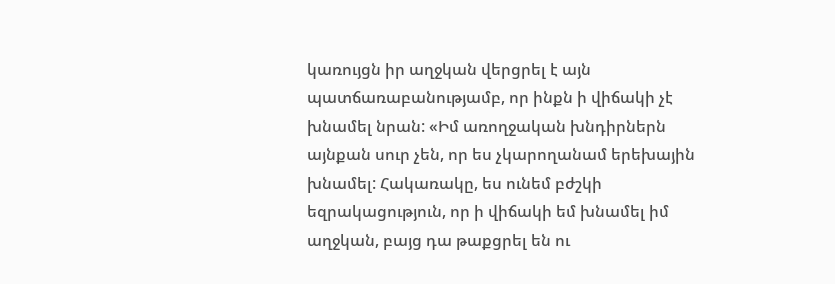կառույցն իր աղջկան վերցրել է այն պատճառաբանությամբ, որ ինքն ի վիճակի չէ խնամել նրան: «Իմ առողջական խնդիրներն այնքան սուր չեն, որ ես չկարողանամ երեխային խնամել: Հակառակը, ես ունեմ բժշկի եզրակացություն, որ ի վիճակի եմ խնամել իմ աղջկան, բայց դա թաքցրել են ու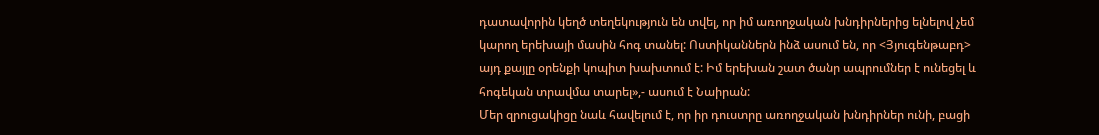դատավորին կեղծ տեղեկություն են տվել, որ իմ առողջական խնդիրներից ելնելով չեմ կարող երեխայի մասին հոգ տանել: Ոստիկաններն ինձ ասում են, որ <Յյուգենթաբդ> այդ քայլը օրենքի կոպիտ խախտում է: Իմ երեխան շատ ծանր ապրումներ է ունեցել և հոգեկան տրավմա տարել»,- ասում է Նաիրան:
Մեր զրուցակիցը նաև հավելում է, որ իր դուստրը առողջական խնդիրներ ունի, բացի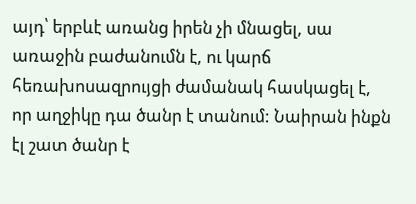այդ՝ երբևէ առանց իրեն չի մնացել, սա առաջին բաժանումն է, ու կարճ հեռախոսազրույցի ժամանակ հասկացել է, որ աղջիկը դա ծանր է տանում: Նաիրան ինքն էլ շատ ծանր է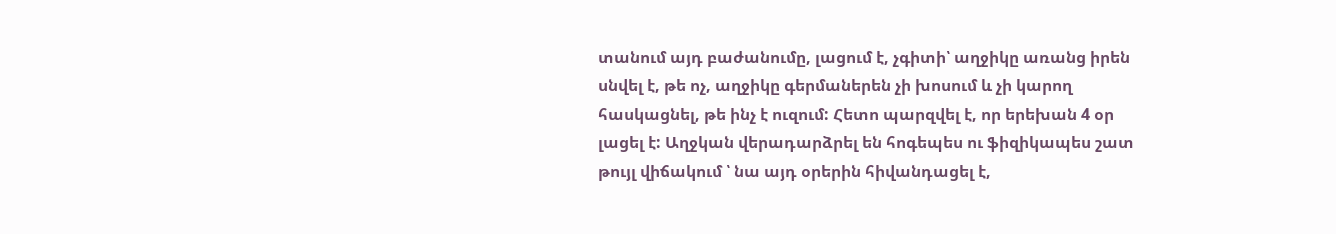տանում այդ բաժանումը, լացում է, չգիտի՝ աղջիկը առանց իրեն սնվել է, թե ոչ, աղջիկը գերմաներեն չի խոսում և չի կարող հասկացնել, թե ինչ է ուզում: Հետո պարզվել է, որ երեխան 4 օր լացել է: Աղջկան վերադարձրել են հոգեպես ու ֆիզիկապես շատ թույլ վիճակում ՝ նա այդ օրերին հիվանդացել է,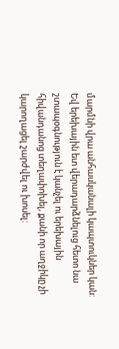մարմնի վրա անհասկանալի կապտուկներ կան: Եվ երեխային ետ վերադարձնելուց հետո նա շտապօգնություն է կանչել ու երեխային հիվանդանոց տեղափոխել, քանի որ աղջիկը չի կարողացել շարժվել ու խոսել: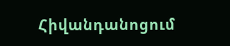Հիվանդանոցում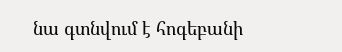նա գտնվում է հոգեբանի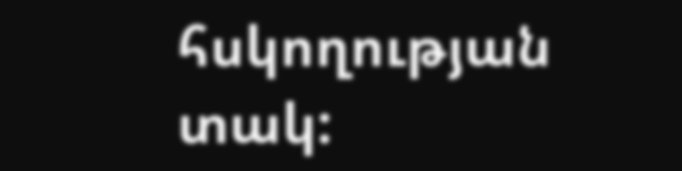հսկողության տակ: